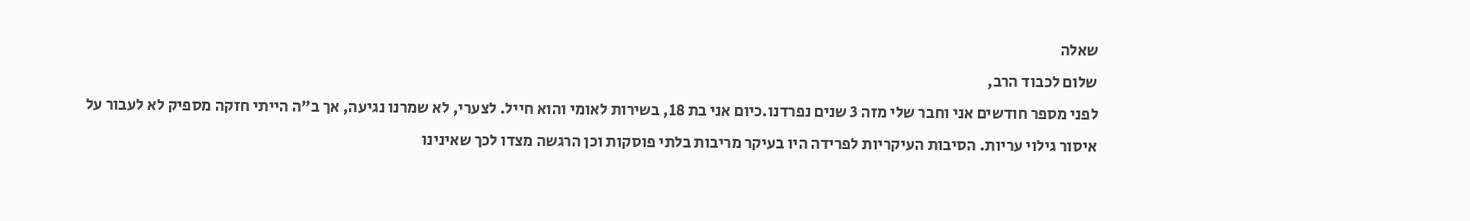שאלה
שלום לכבוד הרב,
לפני מספר חודשים אני וחבר שלי מזה 3 שנים נפרדנו.כיום אני בת 18, בשירות לאומי והוא חייל. לצערי, לא שמרנו נגיעה, אך ב"ה הייתי חזקה מספיק לא לעבור על איסור גילוי עריות. הסיבות העיקריות לפרידה היו בעיקר מריבות בלתי פוסקות וכן הרגשה מצדו לכך שאינינו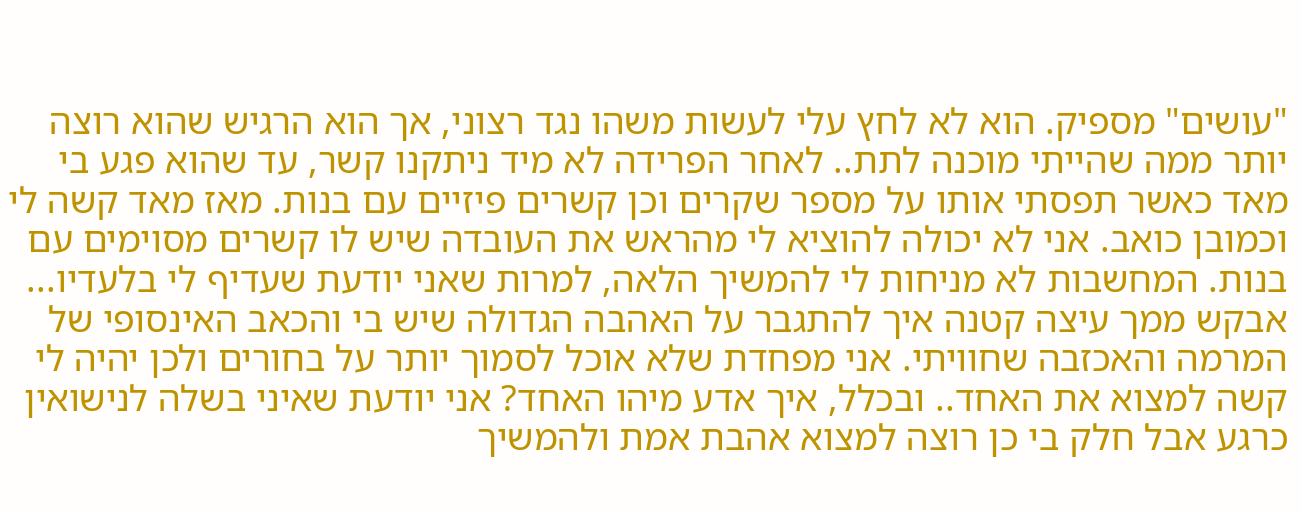"עושים" מספיק. הוא לא לחץ עלי לעשות משהו נגד רצוני, אך הוא הרגיש שהוא רוצה יותר ממה שהייתי מוכנה לתת.. לאחר הפרידה לא מיד ניתקנו קשר, עד שהוא פגע בי מאד כאשר תפסתי אותו על מספר שקרים וכן קשרים פיזיים עם בנות. מאז מאד קשה לי וכמובן כואב. אני לא יכולה להוציא לי מהראש את העובדה שיש לו קשרים מסוימים עם בנות. המחשבות לא מניחות לי להמשיך הלאה, למרות שאני יודעת שעדיף לי בלעדיו...
אבקש ממך עיצה קטנה איך להתגבר על האהבה הגדולה שיש בי והכאב האינסופי של המרמה והאכזבה שחוויתי. אני מפחדת שלא אוכל לסמוך יותר על בחורים ולכן יהיה לי קשה למצוא את האחד.. ובכלל, איך אדע מיהו האחד? אני יודעת שאיני בשלה לנישואין כרגע אבל חלק בי כן רוצה למצוא אהבת אמת ולהמשיך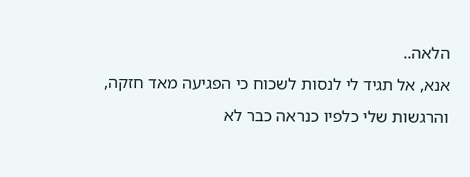הלאה..
אנא, אל תגיד לי לנסות לשכוח כי הפגיעה מאד חזקה, והרגשות שלי כלפיו כנראה כבר לא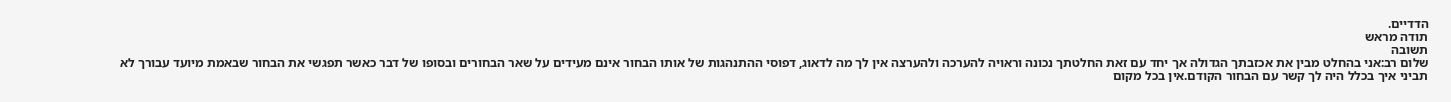הדדיים.
תודה מראש
תשובה
שלום רב:אני בהחלט מבין את אכזבתך הגדולה אך יחד עם זאת החלטתך נכונה וראויה להערכה ולהערצה אין לך מה לדאוג, דפוסי ההתנהגות של אותו הבחור אינם מעידים על שאר הבחורים ובסופו של דבר כאשר תפגשי את הבחור שבאמת מיועד עבורך לא תביני איך בכלל היה לך קשר עם הבחור הקודם.אין בכל מקום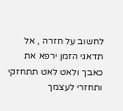לחשוב על חזרה , אל תדאגי הזמן ירפא את כאבך ולאט לאט תתחזקי ותחזרי לעצמך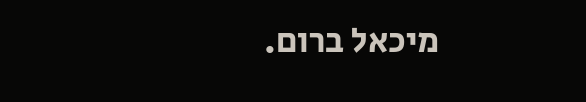מיכאל ברום.